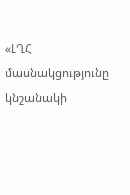«ԼՂՀ մասնակցությունը կնշանակի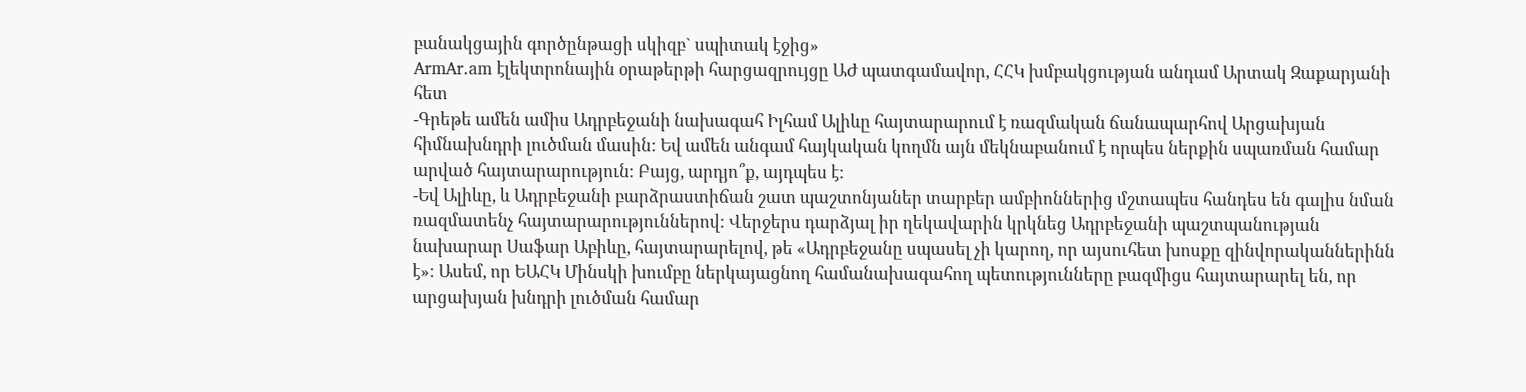բանակցային գործընթացի սկիզբ` սպիտակ էջից»
ArmAr.am էլեկտրոնային օրաթերթի հարցազրույցը ԱԺ պատգամավոր, ՀՀԿ խմբակցության անդամ Արտակ Զաքարյանի հետ
-Գրեթե ամեն ամիս Ադրբեջանի նախագահ Իլհամ Ալիևը հայտարարում է ռազմական ճանապարհով Արցախյան հիմնախնդրի լուծման մասին: Եվ ամեն անգամ հայկական կողմն այն մեկնաբանում է որպես ներքին սպառման համար արված հայտարարություն: Բայց, արդյո՞ք, այդպես է:
-Եվ Ալիևը, և Ադրբեջանի բարձրաստիճան շատ պաշտոնյաներ տարբեր ամբիոններից մշտապես հանդես են գալիս նման ռազմատենչ հայտարարություններով: Վերջերս դարձյալ իր ղեկավարին կրկնեց Ադրբեջանի պաշտպանության նախարար Սաֆար Աբիևը, հայտարարելով, թե «Ադրբեջանը սպասել չի կարող, որ այսուհետ խոսքը զինվորականներինն է»: Ասեմ, որ ԵԱՀԿ Մինսկի խումբը ներկայացնող համանախագահող պետությունները բազմիցս հայտարարել են, որ արցախյան խնդրի լուծման համար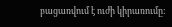բացառվում է ուժի կիրառումը: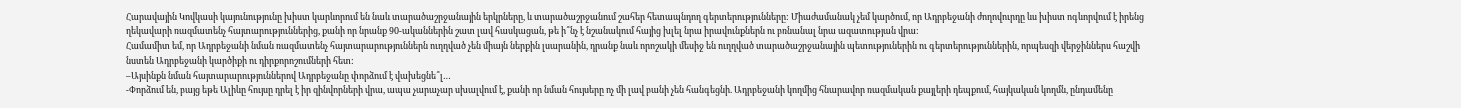Հարավային Կովկասի կայունությունը խիստ կարևորում են նաև տարածաշրջանային երկրները, և տարածաշրջանում շահեր հետապնդող գերտերությունները: Միաժամանակ չեմ կարծում, որ Ադրբեջանի ժողովուրդը ևս խիստ ոգևորվում է իրենց ղեկավարի ռազմատենչ հայտարություններից, քանի որ նրանք 90-ականներին շատ լավ հասկացան, թե ի՞նչ է նշանակում հայից խլել նրա իրավունքներն ու բռնանալ նրա ազատության վրա:
Համամիտ եմ, որ Ադրբեջանի նման ռազմատենչ հայտարարություններն ուղղված չեն միայն ներքին լսարանին, դրանք նաև որոշակի մեսիջ են ուղղված տարածաշրջանային պետություներին ու գերտերություններին, որպեսզի վերջիններս հաշվի նստեն Ադրբեջանի կարծիքի ու դիրքորոշումների հետ:
–Այսինքն նման հայտարարություններով Ադրբեջանը փորձում է վախեցնե՞լ…
-Փորձում են, բայց եթե Ալիևը հույսը դրել է իր զինվորների վրա, ապա չարաչար սխալվում է, քանի որ նման հույսերը ոչ մի լավ բանի չեն հանգեցնի. Ադրբեջանի կողմից հնարավոր ռազմական քայլերի դեպքում, հայկական կողմն, ընդամենը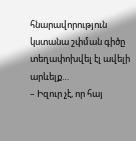հնարավորություն կստանա շփման գիծը տեղափոխվել էլ ավելի արևելք…
– Իզուր չէ, որ հայ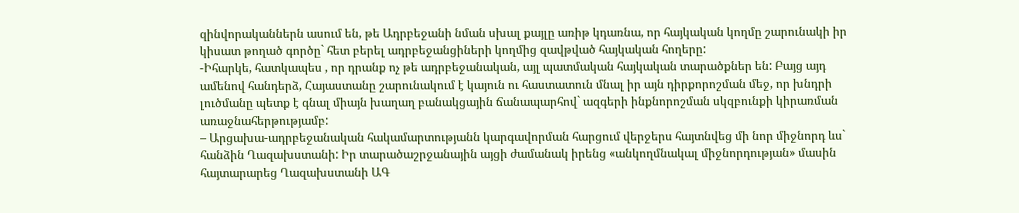զինվորականներն ասում են, թե Ադրբեջանի նման սխալ քայլը առիթ կդառնա, որ հայկական կողմը շարունակի իր կիսատ թողած գործը` հետ բերել ադրբեջանցիների կողմից զավթված հայկական հողերը:
-Իհարկե, հատկապես , որ դրանք ոչ թե ադրբեջանական, այլ պատմական հայկական տարածքներ են: Բայց այդ ամենով հանդերձ, Հայաստանը շարունակում է կայուն ու հաստատուն մնալ իր այն դիրքորոշման մեջ, որ խնդրի լուծմանը պետք է գնալ միայն խաղաղ բանակցային ճանապարհով` ազգերի ինքնորոշման սկզբունքի կիրառման առաջնահերթությամբ:
– Արցախա-ադրբեջանական հակամարտությանն կարգավորման հարցում վերջերս հայտնվեց մի նոր միջնորդ ևս` հանձին Ղազախստանի: Իր տարածաշրջանային այցի ժամանակ իրենց «անկողմնակալ միջնորդության» մասին հայտարարեց Ղազախստանի ԱԳ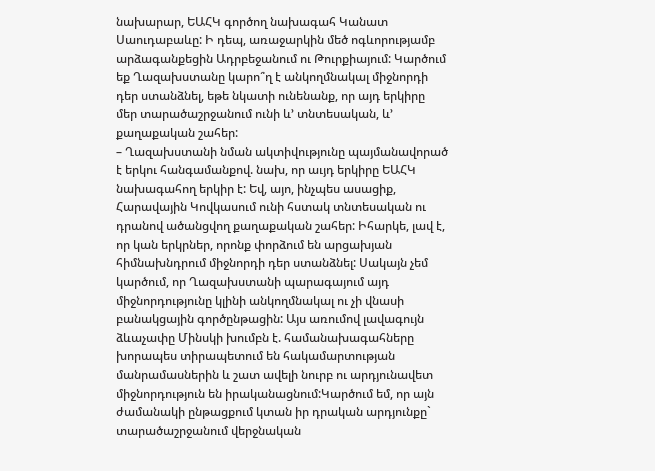նախարար, ԵԱՀԿ գործող նախագահ Կանատ Սաուդաբաևը: Ի դեպ, առաջարկին մեծ ոգևորությամբ արձագանքեցին Ադրբեջանում ու Թուրքիայում: Կարծում եք Ղազախստանը կարո՞ղ է անկողմնակալ միջնորդի դեր ստանձնել, եթե նկատի ունենանք, որ այդ երկիրը մեր տարածաշրջանում ունի և’ տնտեսական, և’ քաղաքական շահեր:
– Ղազախստանի նման ակտիվությունը պայմանավորած է երկու հանգամանքով. նախ, որ աւյդ երկիրը ԵԱՀԿ նախագահող երկիր է: Եվ, այո, ինչպես ասացիք, Հարավային Կովկասում ունի հստակ տնտեսական ու դրանով ածանցվող քաղաքական շահեր: Իհարկե, լավ է, որ կան երկրներ, որոնք փորձում են արցախյան հիմնախնդրում միջնորդի դեր ստանձնել: Սակայն չեմ կարծում, որ Ղազախստանի պարագայում այդ միջնորդությունը կլինի անկողմնակալ ու չի վնասի բանակցային գործընթացին: Այս առումով լավագույն ձևաչափը Մինսկի խումբն է. համանախագահները խորապես տիրապետում են հակամարտության մանրամասներին և շատ ավելի նուրբ ու արդյունավետ միջնորդություն են իրականացնում:Կարծում եմ, որ այն ժամանակի ընթացքում կտան իր դրական արդյունքը` տարածաշրջանում վերջնական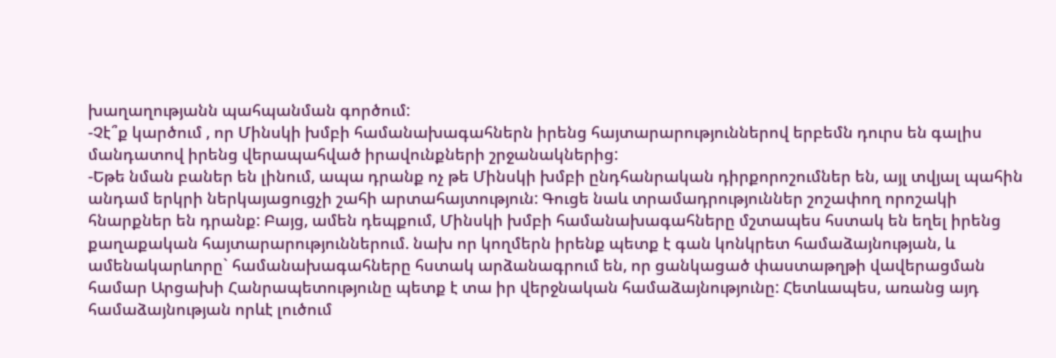խաղաղությանն պահպանման գործում:
-Չէ՞ք կարծում , որ Մինսկի խմբի համանախագահներն իրենց հայտարարություններով երբեմն դուրս են գալիս մանդատով իրենց վերապահված իրավունքների շրջանակներից:
-Եթե նման բաներ են լինում, ապա դրանք ոչ թե Մինսկի խմբի ընդհանրական դիրքորոշումներ են, այլ տվյալ պահին անդամ երկրի ներկայացուցչի շահի արտահայտություն: Գուցե նաև տրամադրություններ շոշափող որոշակի հնարքներ են դրանք: Բայց, ամեն դեպքում, Մինսկի խմբի համանախագահները մշտապես հստակ են եղել իրենց քաղաքական հայտարարություններում. նախ որ կողմերն իրենք պետք է գան կոնկրետ համաձայնության, և ամենակարևորը` համանախագահները հստակ արձանագրում են, որ ցանկացած փաստաթղթի վավերացման համար Արցախի Հանրապետությունը պետք է տա իր վերջնական համաձայնությունը: Հետևապես, առանց այդ համաձայնության որևէ լուծում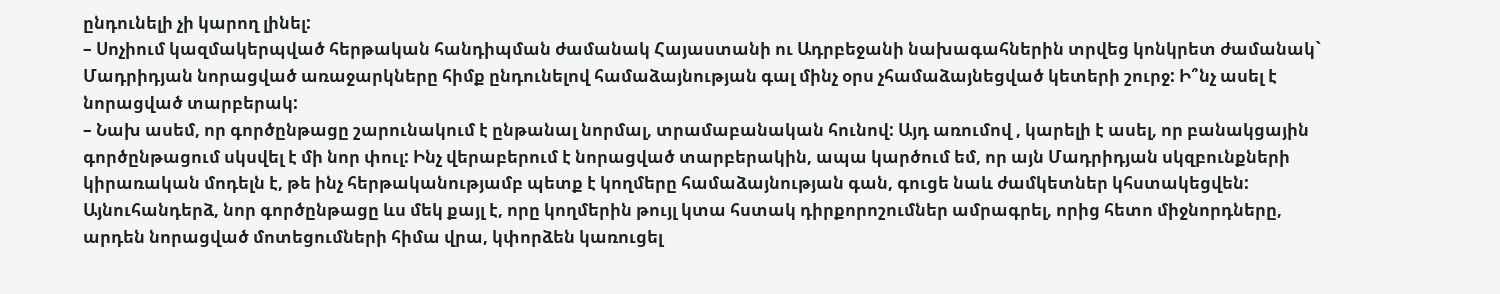ընդունելի չի կարող լինել:
– Սոչիում կազմակերպված հերթական հանդիպման ժամանակ Հայաստանի ու Ադրբեջանի նախագահներին տրվեց կոնկրետ ժամանակ` Մադրիդյան նորացված առաջարկները հիմք ընդունելով համաձայնության գալ մինչ օրս չհամաձայնեցված կետերի շուրջ: Ի՞նչ ասել է նորացված տարբերակ:
– Նախ ասեմ, որ գործընթացը շարունակում է ընթանալ նորմալ, տրամաբանական հունով: Այդ առումով , կարելի է ասել, որ բանակցային գործընթացում սկսվել է մի նոր փուլ: Ինչ վերաբերում է նորացված տարբերակին, ապա կարծում եմ, որ այն Մադրիդյան սկզբունքների կիրառական մոդելն է, թե ինչ հերթականությամբ պետք է կողմերը համաձայնության գան, գուցե նաև ժամկետներ կհստակեցվեն: Այնուհանդերձ, նոր գործընթացը ևս մեկ քայլ է, որը կողմերին թույլ կտա հստակ դիրքորոշումներ ամրագրել, որից հետո միջնորդները, արդեն նորացված մոտեցումների հիմա վրա, կփորձեն կառուցել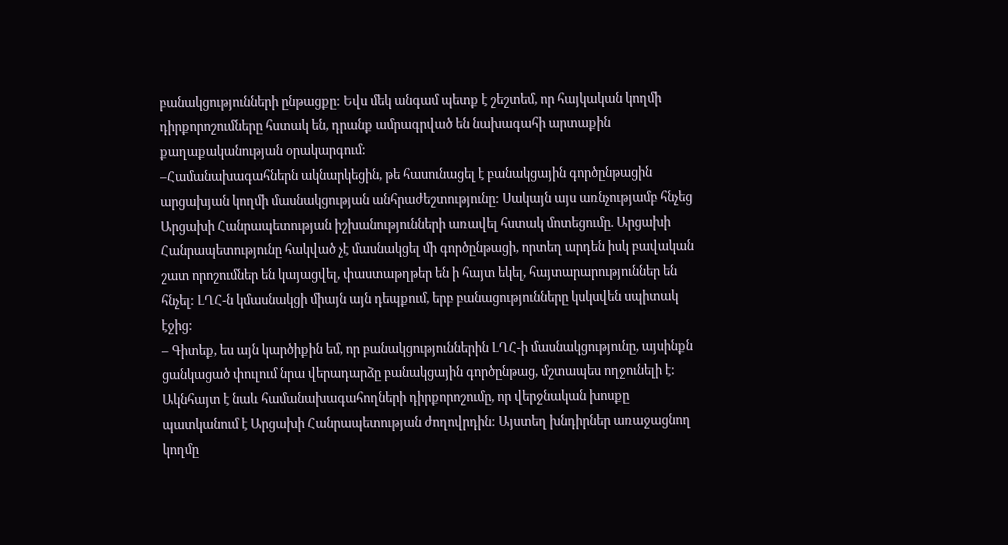բանակցությունների ընթացքը: Եվս մեկ անգամ պետք է շեշտեմ, որ հայկական կողմի դիրքորոշումները հստակ են, դրանք ամրագրված են նախագահի արտաքին քաղաքականության օրակարգում:
–Համանախագահներն ակնարկեցին, թե հասունացել է բանակցային գործընթացին արցախյան կողմի մասնակցության անհրաժեշտությունը: Սակայն այս առնչությամբ հնչեց Արցախի Հանրապետության իշխանությունների առավել հստակ մոտեցումը. Արցախի Հանրապետությունը հակված չէ մասնակցել մի գործընթացի, որտեղ արդեն իսկ բավական շատ որոշումներ են կայացվել, փաստաթղթեր են ի հայտ եկել, հայտարարություններ են հնչել: ԼՂՀ-ն կմասնակցի միայն այն դեպքում, երբ բանացությունները կսկսվեն սպիտակ էջից:
– Գիտեք, ես այն կարծիքին եմ, որ բանակցություններին ԼՂՀ-ի մասնակցությունը, այսինքն ցանկացած փուլում նրա վերադարձը բանակցային գործընթաց, մշտապես ողջունելի է: Ակնհայտ է նաև համանախագահողների դիրքորոշումը, որ վերջնական խոսքը պատկանում է Արցախի Հանրապետության ժողովրդին: Այստեղ խնդիրներ առաջացնող կողմը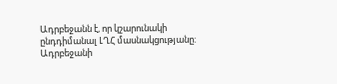Ադրբեջանն է, որ կշարունակի ընդդիմանալ ԼՂՀ մասնակցությանը: Ադրբեջանի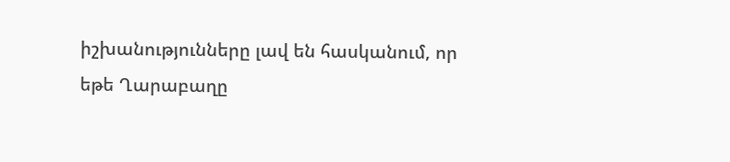իշխանությունները լավ են հասկանում, որ եթե Ղարաբաղը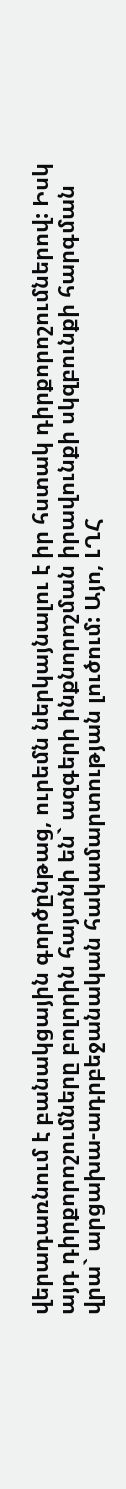վերադառնում է բանակցային գործընթաց, ուրեմն ներկայնալու է իր հստակ դիրքորոշումներով: Իսկ այդ դիրքորոշումները բոլորին հայտնի են` ազգերի ինքնորոշման իրավունքի սկզբունքի հարգման վրա` արցախա-ադրբեջանական հակամարտության լուծում: Այո, ԼՂՀ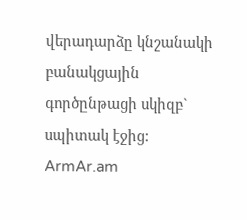վերադարձը կնշանակի բանակցային գործընթացի սկիզբ` սպիտակ էջից:
ArmAr.am